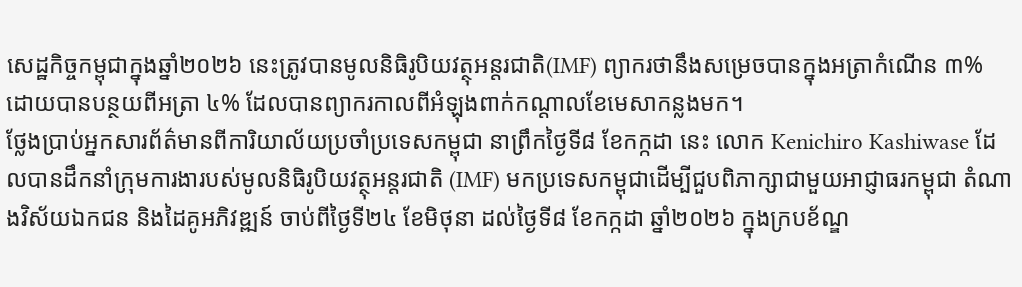សេដ្ឋកិច្ចកម្ពុជាក្នុងឆ្នាំ២០២៦ នេះត្រូវបានមូលនិធិរូបិយវត្ថុអន្តរជាតិ(IMF) ព្យាករថានឹងសម្រេចបានក្នុងអត្រាកំណើន ៣% ដោយបានបន្ថយពីអត្រា ៤% ដែលបានព្យាករកាលពីអំឡុងពាក់កណ្តាលខែមេសាកន្លងមក។
ថ្លែងប្រាប់អ្នកសារព័ត៌មានពីការិយាល័យប្រចាំប្រទេសកម្ពុជា នាព្រឹកថ្ងៃទី៨ ខែកក្កដា នេះ លោក Kenichiro Kashiwase ដែលបានដឹកនាំក្រុមការងារបស់មូលនិធិរូបិយវត្ថុអន្តរជាតិ (IMF) មកប្រទេសកម្ពុជាដើម្បីជួបពិភាក្សាជាមួយអាជ្ញាធរកម្ពុជា តំណាងវិស័យឯកជន និងដៃគូអភិវឌ្ឍន៍ ចាប់ពីថ្ងៃទី២៤ ខែមិថុនា ដល់ថ្ងៃទី៨ ខែកក្កដា ឆ្នាំ២០២៦ ក្នុងក្របខ័ណ្ឌ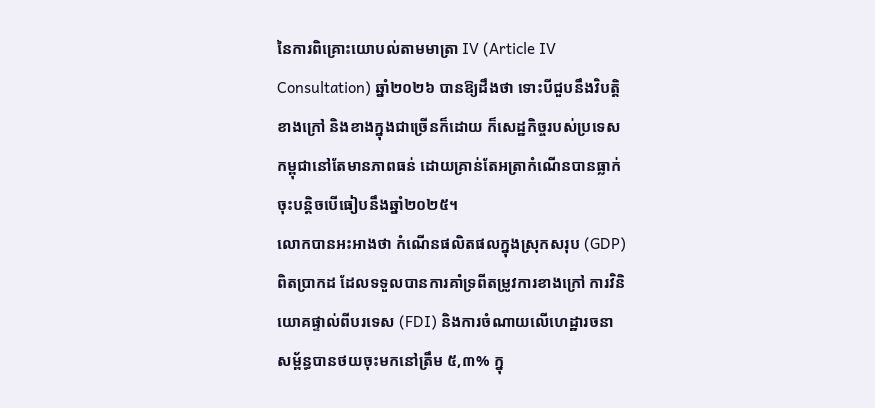នៃការពិគ្រោះយោបល់តាមមាត្រា IV (Article IV Consultation) ឆ្នាំ២០២៦ បានឱ្យដឹងថា ទោះបីជួបនឹងវិបត្តិខាងក្រៅ និងខាងក្នុងជាច្រើនក៏ដោយ ក៏សេដ្ឋកិច្ចរបស់ប្រទេសកម្ពុជានៅតែមានភាពធន់ ដោយគ្រាន់តែអត្រាកំណើនបានធ្លាក់ចុះបន្តិចបើធៀបនឹងឆ្នាំ២០២៥។
លោកបានអះអាងថា កំណើនផលិតផលក្នុងស្រុកសរុប (GDP) ពិតប្រាកដ ដែលទទួលបានការគាំទ្រពីតម្រូវការខាងក្រៅ ការវិនិយោគផ្ទាល់ពីបរទេស (FDI) និងការចំណាយលើហេដ្ឋារចនាសម្ព័ន្ធបានថយចុះមកនៅត្រឹម ៥,៣% ក្នុ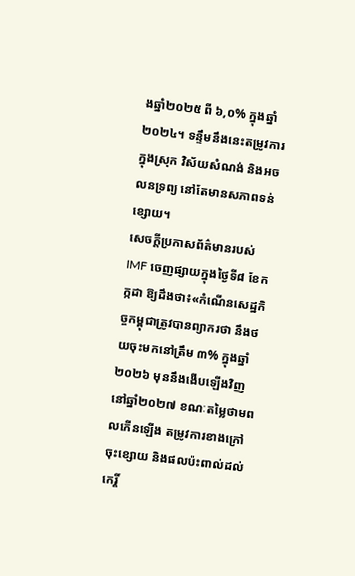ងឆ្នាំ២០២៥ ពី ៦,០% ក្នុងឆ្នាំ២០២៤។ ទន្ទឹមនឹងនេះតម្រូវការក្នុងស្រុក វិស័យសំណង់ និងអចលនទ្រព្យ នៅតែមានសភាពទន់ខ្សោយ។
សេចក្តីប្រកាសព័ត៌មានរបស់ IMF ចេញផ្សាយក្នុងថ្ងៃទី៨ ខែកក្កដា ឱ្យដឹងថា៖«កំណើនសេដ្ឋកិច្ចកម្ពុជាត្រូវបានព្យាករថា នឹងថយចុះមកនៅត្រឹម ៣% ក្នុងឆ្នាំ២០២៦ មុននឹងងើបឡើងវិញនៅឆ្នាំ២០២៧ ខណៈតម្លៃថាមពលកើនឡើង តម្រូវការខាងក្រៅចុះខ្សោយ និងផលប៉ះពាល់ដល់កេរ្តិ៍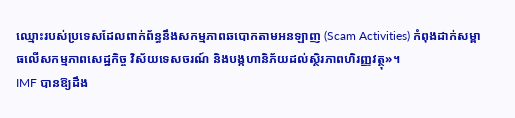ឈ្មោះរបស់ប្រទេសដែលពាក់ព័ន្ធនឹងសកម្មភាពឆបោកតាមអនឡាញ (Scam Activities) កំពុងដាក់សម្ពាធលើសកម្មភាពសេដ្ឋកិច្ច វិស័យទេសចរណ៍ និងបង្កហានិភ័យដល់ស្ថិរភាពហិរញ្ញវត្ថុ»។
IMF បានឱ្យដឹង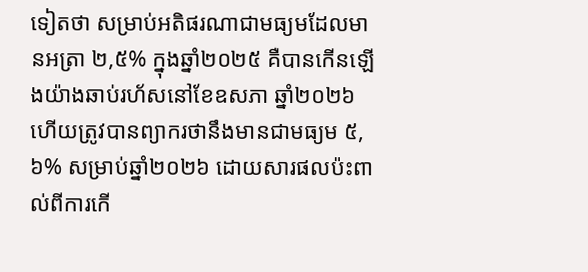ទៀតថា សម្រាប់អតិផរណាជាមធ្យមដែលមានអត្រា ២,៥% ក្នុងឆ្នាំ២០២៥ គឺបានកើនឡើងយ៉ាងឆាប់រហ័សនៅខែឧសភា ឆ្នាំ២០២៦ ហើយត្រូវបានព្យាករថានឹងមានជាមធ្យម ៥,៦% សម្រាប់ឆ្នាំ២០២៦ ដោយសារផលប៉ះពាល់ពីការកើ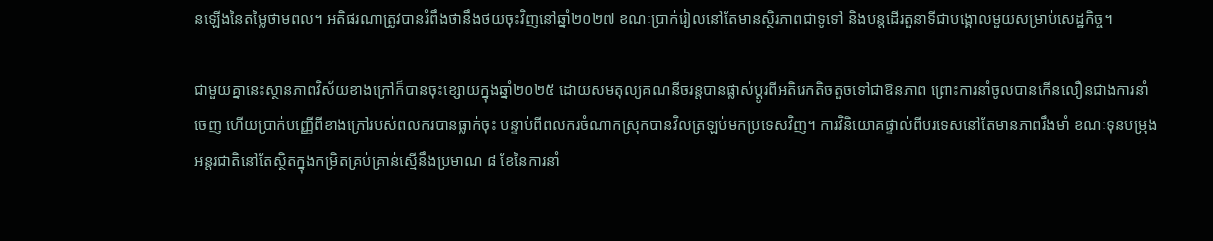នឡើងនៃតម្លៃថាមពល។ អតិផរណាត្រូវបានរំពឹងថានឹងថយចុះវិញនៅឆ្នាំ២០២៧ ខណៈប្រាក់រៀលនៅតែមានស្ថិរភាពជាទូទៅ និងបន្តដើរតួនាទីជាបង្គោលមួយសម្រាប់សេដ្ឋកិច្ច។

ជាមួយគ្នានេះស្ថានភាពវិស័យខាងក្រៅក៏បានចុះខ្សោយក្នុងឆ្នាំ២០២៥ ដោយសមតុល្យគណនីចរន្តបានផ្លាស់ប្តូរពីអតិរេកតិចតួចទៅជាឱនភាព ព្រោះការនាំចូលបានកើនលឿនជាងការនាំចេញ ហើយប្រាក់បញ្ញើពីខាងក្រៅរបស់ពលករបានធ្លាក់ចុះ បន្ទាប់ពីពលករចំណាកស្រុកបានវិលត្រឡប់មកប្រទេសវិញ។ ការវិនិយោគផ្ទាល់ពីបរទេសនៅតែមានភាពរឹងមាំ ខណៈទុនបម្រុងអន្តរជាតិនៅតែស្ថិតក្នុងកម្រិតគ្រប់គ្រាន់ស្មើនឹងប្រមាណ ៨ ខែនៃការនាំ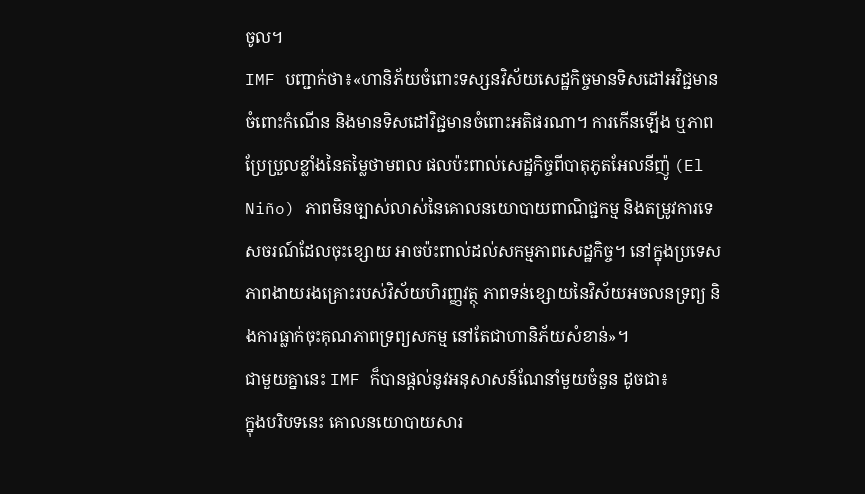ចូល។
IMF បញ្ជាក់ថា៖«ហានិភ័យចំពោះទស្សនវិស័យសេដ្ឋកិច្ចមានទិសដៅអវិជ្ជមានចំពោះកំណើន និងមានទិសដៅវិជ្ជមានចំពោះអតិផរណា។ ការកើនឡើង ឬភាពប្រែប្រួលខ្លាំងនៃតម្លៃថាមពល ផលប៉ះពាល់សេដ្ឋកិច្ចពីបាតុភូតអែលនីញ៉ូ (El Niño) ភាពមិនច្បាស់លាស់នៃគោលនយោបាយពាណិជ្ជកម្ម និងតម្រូវការទេសចរណ៍ដែលចុះខ្សោយ អាចប៉ះពាល់ដល់សកម្មភាពសេដ្ឋកិច្ច។ នៅក្នុងប្រទេសភាពងាយរងគ្រោះរបស់វិស័យហិរញ្ញវត្ថុ ភាពទន់ខ្សោយនៃវិស័យអចលនទ្រព្យ និងការធ្លាក់ចុះគុណភាពទ្រព្យសកម្ម នៅតែជាហានិភ័យសំខាន់»។
ជាមួយគ្នានេះ IMF ក៏បានផ្តល់នូវអនុសាសន៍ណែនាំមួយចំនួន ដូចជា៖
ក្នុងបរិបទនេះ គោលនយោបាយសារ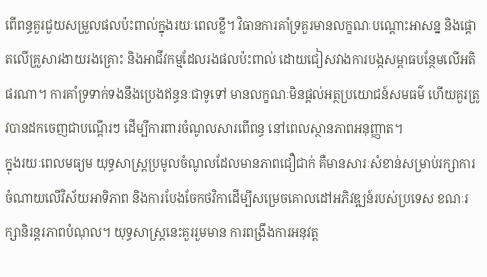ពើពន្ធគួរជួយសម្រួលផលប៉ះពាល់ក្នុងរយៈពេលខ្លី។ វិធានការគាំទ្រគួរមានលក្ខណៈបណ្តោះអាសន្ន និងផ្តោតលើគ្រួសារងាយរងគ្រោះ និងអាជីវកម្មដែលរងផលប៉ះពាល់ ដោយជៀសវាងការបង្កសម្ពាធបន្ថែមលើអតិផរណា។ ការគាំទ្រទាក់ទងនឹងប្រេងឥន្ធនៈជាទូទៅ មានលក្ខណៈមិនផ្តល់អត្ថប្រយោជន៍សមធម៌ ហើយគួរត្រូវបានដកចេញជាបណ្តើរៗ ដើម្បីការពារចំណូលសារពើពន្ធ នៅពេលស្ថានភាពអនុញ្ញាត។
ក្នុងរយៈពេលមធ្យម យុទ្ធសាស្ត្រប្រមូលចំណូលដែលមានភាពជឿជាក់ គឺមានសារៈសំខាន់សម្រាប់រក្សាការចំណាយលើវិស័យអាទិភាព និងការបែងចែកថវិកាដើម្បីសម្រេចគោលដៅអភិវឌ្ឍន៍របស់ប្រទេស ខណៈរក្សានិរន្តរភាពបំណុល។ យុទ្ធសាស្ត្រនេះគួររួមមាន ការពង្រឹងការអនុវត្ត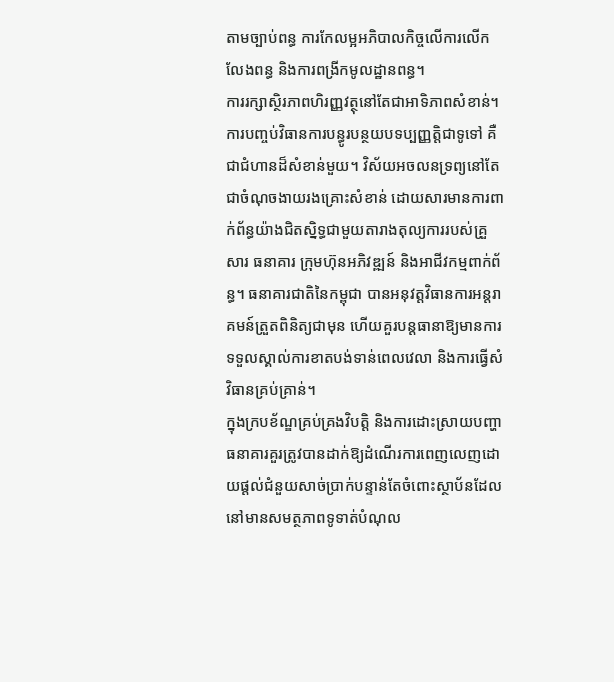តាមច្បាប់ពន្ធ ការកែលម្អអភិបាលកិច្ចលើការលើកលែងពន្ធ និងការពង្រីកមូលដ្ឋានពន្ធ។
ការរក្សាស្ថិរភាពហិរញ្ញវត្ថុនៅតែជាអាទិភាពសំខាន់។ ការបញ្ចប់វិធានការបន្ធូរបន្ថយបទប្បញ្ញត្តិជាទូទៅ គឺជាជំហានដ៏សំខាន់មួយ។ វិស័យអចលនទ្រព្យនៅតែជាចំណុចងាយរងគ្រោះសំខាន់ ដោយសារមានការពាក់ព័ន្ធយ៉ាងជិតស្និទ្ធជាមួយតារាងតុល្យការរបស់គ្រួសារ ធនាគារ ក្រុមហ៊ុនអភិវឌ្ឍន៍ និងអាជីវកម្មពាក់ព័ន្ធ។ ធនាគារជាតិនៃកម្ពុជា បានអនុវត្តវិធានការអន្តរាគមន៍ត្រួតពិនិត្យជាមុន ហើយគួរបន្តធានាឱ្យមានការទទួលស្គាល់ការខាតបង់ទាន់ពេលវេលា និងការធ្វើសំវិធានគ្រប់គ្រាន់។
ក្នុងក្របខ័ណ្ឌគ្រប់គ្រងវិបត្តិ និងការដោះស្រាយបញ្ហា ធនាគារគួរត្រូវបានដាក់ឱ្យដំណើរការពេញលេញដោយផ្តល់ជំនួយសាច់ប្រាក់បន្ទាន់តែចំពោះស្ថាប័នដែលនៅមានសមត្ថភាពទូទាត់បំណុល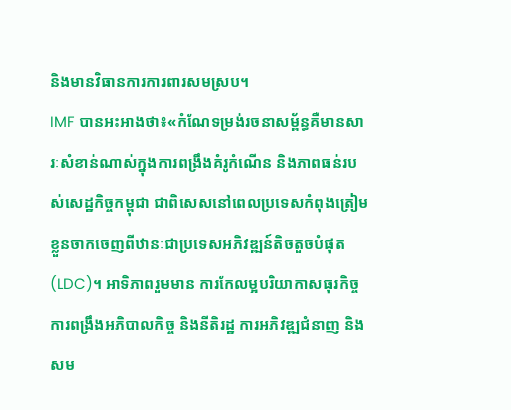និងមានវិធានការការពារសមស្រប។
IMF បានអះអាងថា៖«កំណែទម្រង់រចនាសម្ព័ន្ធគឺមានសារៈសំខាន់ណាស់ក្នុងការពង្រឹងគំរូកំណើន និងភាពធន់របស់សេដ្ឋកិច្ចកម្ពុជា ជាពិសេសនៅពេលប្រទេសកំពុងត្រៀមខ្លួនចាកចេញពីឋានៈជាប្រទេសអភិវឌ្ឍន៍តិចតួចបំផុត (LDC)។ អាទិភាពរួមមាន ការកែលម្អបរិយាកាសធុរកិច្ច ការពង្រឹងអភិបាលកិច្ច និងនីតិរដ្ឋ ការអភិវឌ្ឍជំនាញ និងសម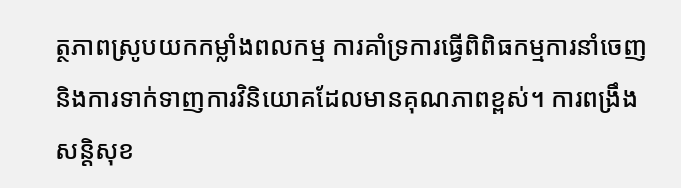ត្ថភាពស្រូបយកកម្លាំងពលកម្ម ការគាំទ្រការធ្វើពិពិធកម្មការនាំចេញ និងការទាក់ទាញការវិនិយោគដែលមានគុណភាពខ្ពស់។ ការពង្រឹងសន្តិសុខ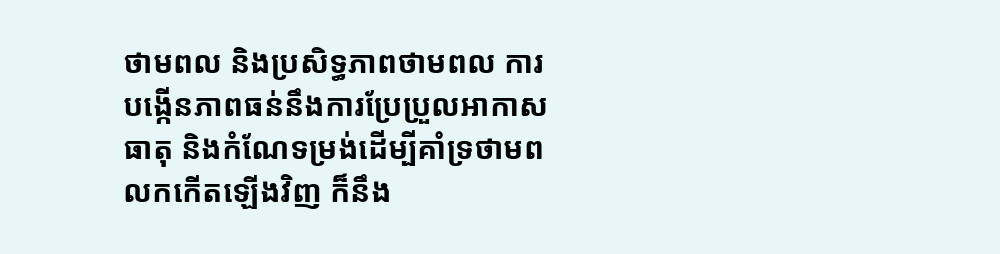ថាមពល និងប្រសិទ្ធភាពថាមពល ការបង្កើនភាពធន់នឹងការប្រែប្រួលអាកាសធាតុ និងកំណែទម្រង់ដើម្បីគាំទ្រថាមពលកកើតឡើងវិញ ក៏នឹង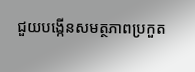ជួយបង្កើនសមត្ថភាពប្រកួត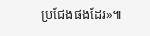ប្រជែងផងដែរ»៕